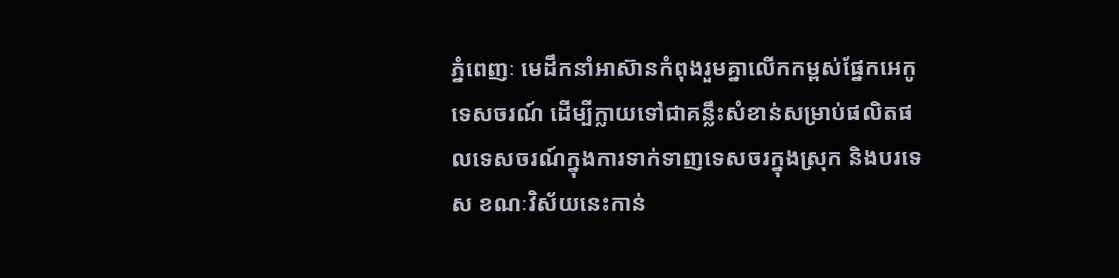ភ្នំពេញៈ មេដឹកនាំអាស៊ានកំពុងរួមគ្នាលើកកម្ពស់ផ្នែកអេកូទេសចរណ៍ ដើម្បីក្លាយទៅជាគន្លឹះសំខាន់សម្រាប់ផលិតផលទេសចរណ៍ក្នុងការទាក់ទាញទេសចរក្នុងស្រុក និងបរទេស ខណៈវិស័យនេះកាន់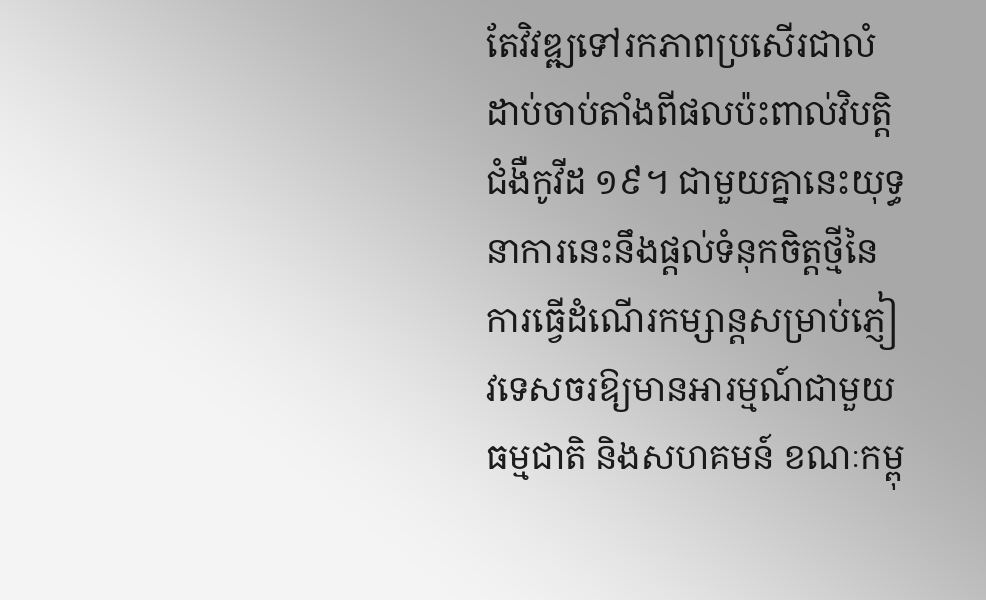តែវិវឌ្ឍទៅរកភាពប្រសើរជាលំដាប់ចាប់តាំងពីផលប៉ះពាល់វិបត្តិជំងឺកូវីដ ១៩។ ជាមួយគ្នានេះយុទ្ធនាការនេះនឹងផ្តល់ទំនុកចិត្តថ្មីនៃការធ្វើដំណើរកម្សាន្ដសម្រាប់ភ្ញៀវទេសចរឱ្យមានអារម្មណ៍ជាមួយធម្មជាតិ និងសហគមន៍ ខណៈកម្ពុ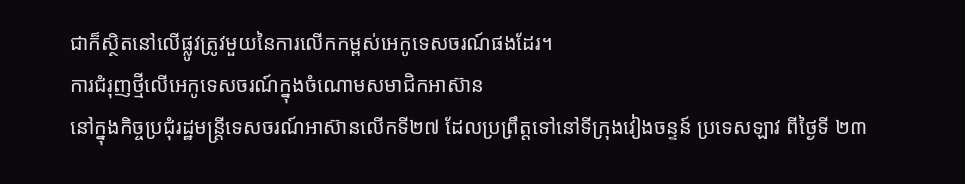ជាក៏ស្ថិតនៅលើផ្លូវត្រូវមួយនៃការលើកកម្ពស់អេកូទេសចរណ៍ផងដែរ។
ការជំរុញថ្មីលើអេកូទេសចរណ៍ក្នុងចំណោមសមាជិកអាស៊ាន
នៅក្នុងកិច្ចប្រជុំរដ្ឋមន្ត្រីទេសចរណ៍អាស៊ានលើកទី២៧ ដែលប្រព្រឹត្តទៅនៅទីក្រុងវៀងចន្ទន៍ ប្រទេសឡាវ ពីថ្ងៃទី ២៣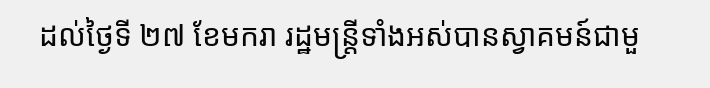ដល់ថ្ងៃទី ២៧ ខែមករា រដ្ឋមន្ត្រីទាំងអស់បានស្វាគមន៍ជាមួ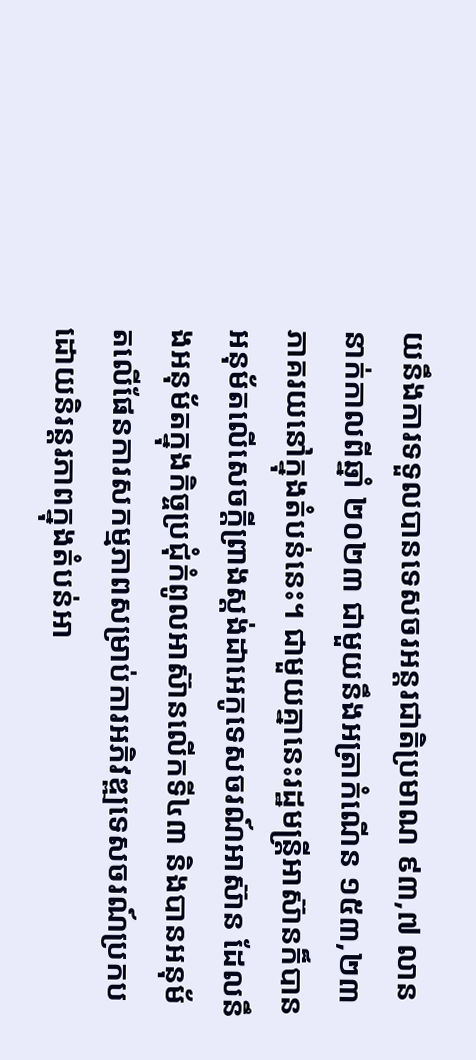យនឹងការទទួលបានទេសចរអន្តរជាតិប្រមាណ ៩៣,៧ លាននាក់កាលពីឆ្នាំ ២០២៣ ជាមួយនឹងអត្រាកំណើន ១៥៣,២៣ ភាគរយនៅក្នុងតំបន់នេះ។ ជាមួយគ្នានេះរដ្ឋមន្ត្រីអាស៊ានក៏បានអនុម័តលើសេចក្តីព្រាងស្តង់ដាអេកូទេសចរណ៍អាស៊ាន ដែលនឹងអនុម័តក្នុងកិច្ចប្រជុំកំពូលអាស៊ានលើកទី៤៣ និងបានអនុម័តលើផែនការសកម្មភាពសម្រាប់ការអភិវឌ្ឍទេសចរណ៍ប្រកបដោយនិរន្តរភាពក្នុងតំបន់អា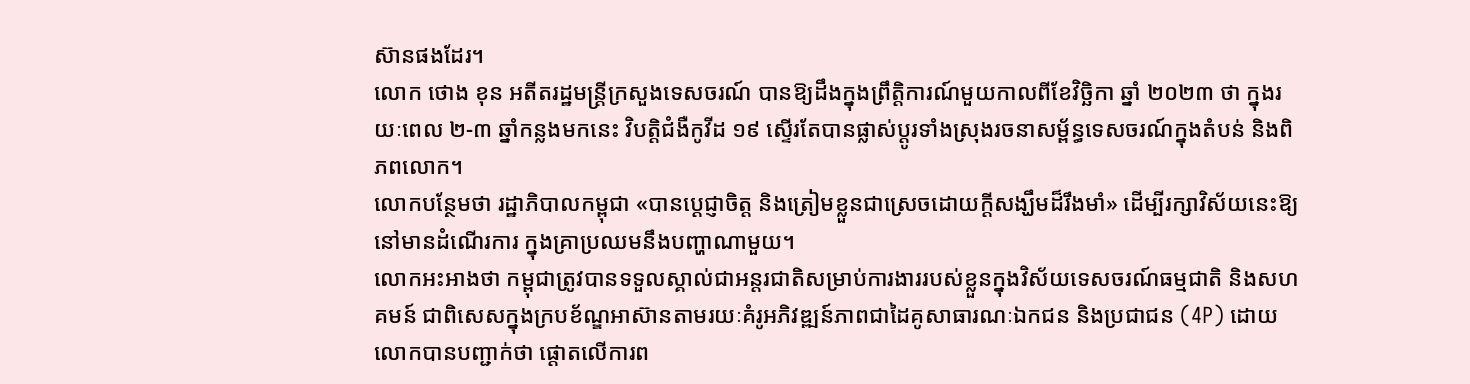ស៊ានផងដែរ។
លោក ថោង ខុន អតីតរដ្ឋមន្ត្រីក្រសួងទេសចរណ៍ បានឱ្យដឹងក្នុងព្រឹត្តិការណ៍មួយកាលពីខែវិច្ឆិកា ឆ្នាំ ២០២៣ ថា ក្នុងរយៈពេល ២-៣ ឆ្នាំកន្លងមកនេះ វិបត្តិជំងឺកូវីដ ១៩ ស្ទើរតែបានផ្លាស់ប្តូរទាំងស្រុងរចនាសម្ព័ន្ធទេសចរណ៍ក្នុងតំបន់ និងពិភពលោក។
លោកបន្ថែមថា រដ្ឋាភិបាលកម្ពុជា «បានប្ដេជ្ញាចិត្ត និងត្រៀមខ្លួនជាស្រេចដោយក្តីសង្ឃឹមដ៏រឹងមាំ» ដើម្បីរក្សាវិស័យនេះឱ្យនៅមានដំណើរការ ក្នុងគ្រាប្រឈមនឹងបញ្ហាណាមួយ។
លោកអះអាងថា កម្ពុជាត្រូវបានទទួលស្គាល់ជាអន្តរជាតិសម្រាប់ការងាររបស់ខ្លួនក្នុងវិស័យទេសចរណ៍ធម្មជាតិ និងសហគមន៍ ជាពិសេសក្នុងក្របខ័ណ្ឌអាស៊ានតាមរយៈគំរូអភិវឌ្ឍន៍ភាពជាដៃគូសាធារណៈឯកជន និងប្រជាជន (4P) ដោយលោកបានបញ្ជាក់ថា ផ្តោតលើការព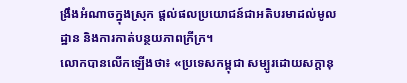ង្រឹងអំណាចក្នុងស្រុក ផ្តល់ផលប្រយោជន៍ជាអតិបរមាដល់មូលដ្ឋាន និងការកាត់បន្ថយភាពក្រីក្រ។
លោកបានលើកឡើងថា៖ «ប្រទេសកម្ពុជា សម្បូរដោយសក្តានុ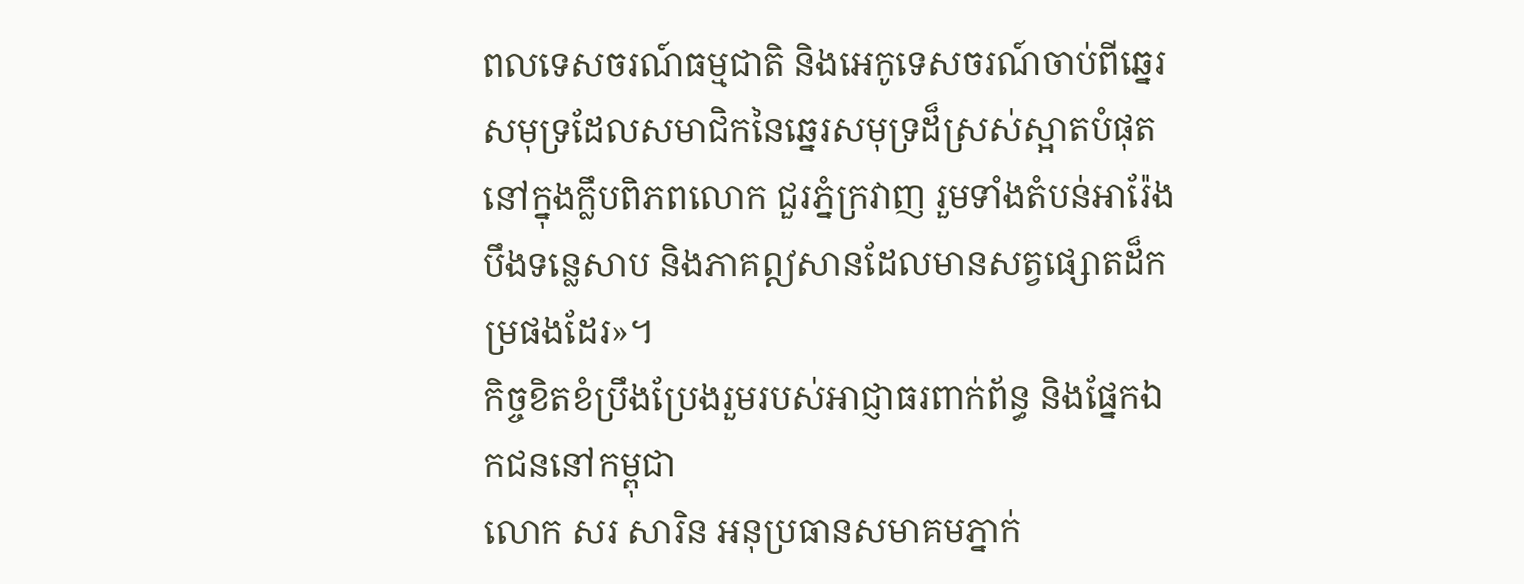ពលទេសចរណ៍ធម្មជាតិ និងអេកូទេសចរណ៍ចាប់ពីឆ្នេរសមុទ្រដែលសមាជិកនៃឆ្នេរសមុទ្រដ៏ស្រស់ស្អាតបំផុតនៅក្នុងក្លឹបពិភពលោក ជួរភ្នំក្រវាញ រួមទាំងតំបន់អារ៉ែង បឹងទន្លេសាប និងភាគឦសានដែលមានសត្វផ្សោតដ៏កម្រផងដែរ»។
កិច្ចខិតខំប្រឹងប្រែងរួមរបស់អាជ្ញាធរពាក់ព័ន្ធ និងផ្នែកឯកជននៅកម្ពុជា
លោក សរ សារិន អនុប្រធានសមាគមភ្នាក់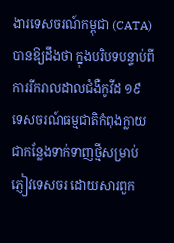ងារទេសចរណ៍កម្ពុជា (CATA) បានឱ្យដឹងថា ក្នុងបរិបទបន្ទាប់ពីការរីករាលដាលជំងឺកូវីដ ១៩ ទេសចរណ៍ធម្មជាតិកំពុងក្លាយជាកន្លែងទាក់ទាញថ្មីសម្រាប់ភ្ញៀវទេសចរ ដោយសារពួក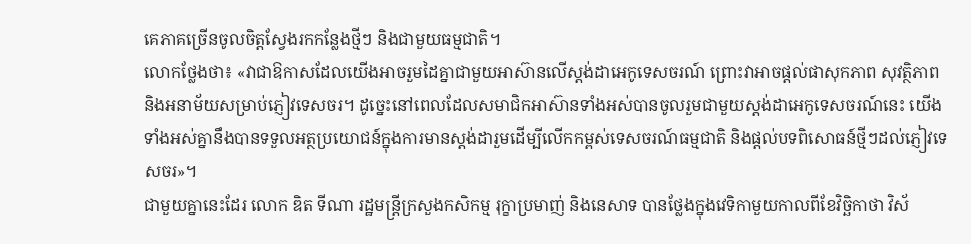គេភាគច្រើនចូលចិត្តស្វែងរកកន្លែងថ្មីៗ និងជាមួយធម្មជាតិ។
លោកថ្លែងថា៖ «វាជាឱកាសដែលយើងអាចរួមដៃគ្នាជាមួយអាស៊ានលើស្តង់ដាអេកូទេសចរណ៍ ព្រោះវាអាចផ្តល់ផាសុកភាព សុវត្ថិភាព និងអនាម័យសម្រាប់ភ្ញៀវទេសចរ។ ដូច្នេះនៅពេលដែលសមាជិកអាស៊ានទាំងអស់បានចូលរួមជាមួយស្តង់ដាអេកូទេសចរណ៍នេះ យើងទាំងអស់គ្នានឹងបានទទួលអត្ថប្រយោជន៍ក្នុងការមានស្តង់ដារួមដើម្បីលើកកម្ពស់ទេសចរណ៍ធម្មជាតិ និងផ្តល់បទពិសោធន៍ថ្មីៗដល់ភ្ញៀវទេសចរ»។
ជាមួយគ្នានេះដែរ លោក ឌិត ទីណា រដ្ឋមន្ត្រីក្រសួងកសិកម្ម រុក្ខាប្រមាញ់ និងនេសាទ បានថ្លែងក្នុងវេទិកាមួយកាលពីខែវិច្ឆិកាថា វិស័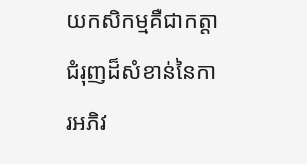យកសិកម្មគឺជាកត្តាជំរុញដ៏សំខាន់នៃការអភិវ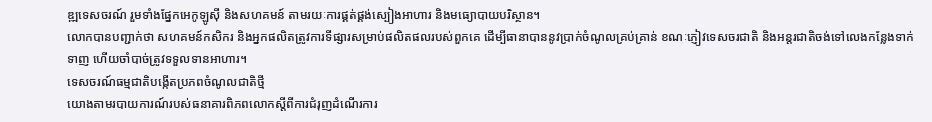ឌ្ឍទេសចរណ៍ រួមទាំងផ្នែកអេកូឡូស៊ី និងសហគមន៍ តាមរយៈការផ្គត់ផ្គង់ស្បៀងអាហារ និងមធ្យោបាយបរិស្ថាន។
លោកបានបញ្ជាក់ថា សហគមន៍កសិករ និងអ្នកផលិតត្រូវការទីផ្សារសម្រាប់ផលិតផលរបស់ពួកគេ ដើម្បីធានាបាននូវប្រាក់ចំណូលគ្រប់គ្រាន់ ខណៈភ្ញៀវទេសចរជាតិ និងអន្តរជាតិចង់ទៅលេងកន្លែងទាក់ទាញ ហើយចាំបាច់ត្រូវទទួលទានអាហារ។
ទេសចរណ៍ធម្មជាតិបង្កើតប្រភពចំណូលជាតិថ្មី
យោងតាមរបាយការណ៍របស់ធនាគារពិភពលោកស្តីពីការជំរុញដំណើរការ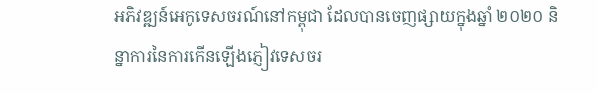អភិវឌ្ឍន៍អេកូទេសចរណ៍នៅកម្ពុជា ដែលបានចេញផ្សាយក្នុងឆ្នាំ ២០២០ និន្នាការនៃការកើនឡើងភ្ញៀវទេសចរ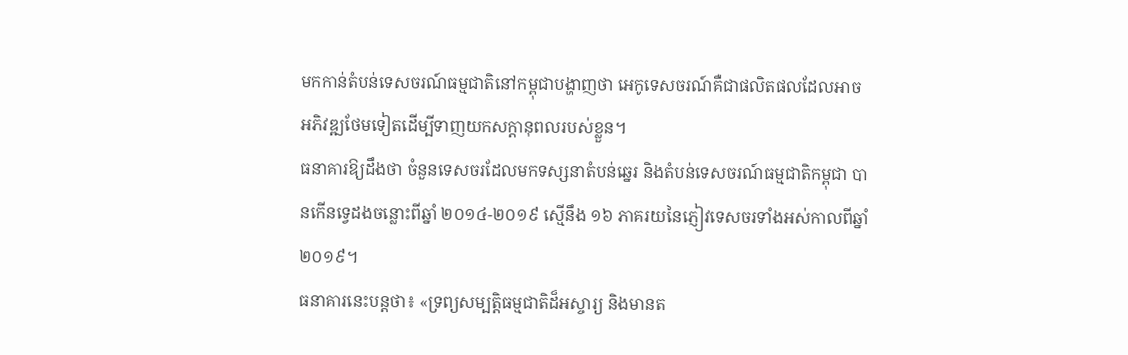មកកាន់តំបន់ទេសចរណ៍ធម្មជាតិនៅកម្ពុជាបង្ហាញថា អេកូទេសចរណ៍គឺជាផលិតផលដែលអាចអភិវឌ្ឍថែមទៀតដើម្បីទាញយកសក្តានុពលរបស់ខ្លួន។
ធនាគារឱ្យដឹងថា ចំនួនទេសចរដែលមកទស្សនាតំបន់ឆ្នេរ និងតំបន់ទេសចរណ៍ធម្មជាតិកម្ពុជា បានកើនទ្វេដងចន្លោះពីឆ្នាំ ២០១៤-២០១៩ ស្មើនឹង ១៦ ភាគរយនៃភ្ញៀវទេសចរទាំងអស់កាលពីឆ្នាំ ២០១៩។
ធនាគារនេះបន្តថា៖ «ទ្រព្យសម្បត្តិធម្មជាតិដ៏អស្ចារ្យ និងមានត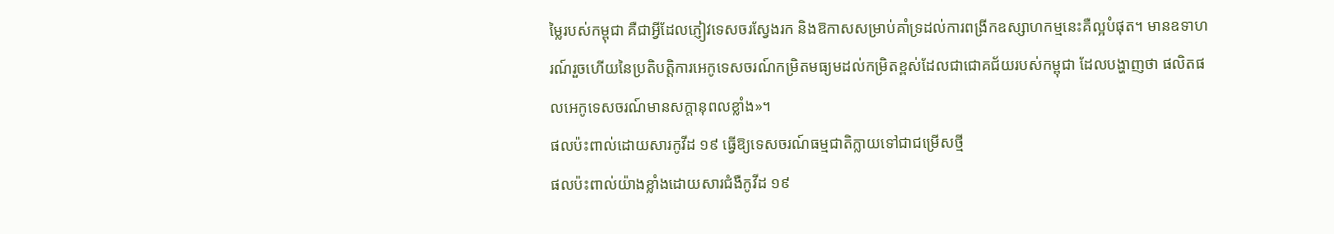ម្លៃរបស់កម្ពុជា គឺជាអ្វីដែលភ្ញៀវទេសចរស្វែងរក និងឱកាសសម្រាប់គាំទ្រដល់ការពង្រីកឧស្សាហកម្មនេះគឺល្អបំផុត។ មានឧទាហរណ៍រួចហើយនៃប្រតិបត្តិការអេកូទេសចរណ៍កម្រិតមធ្យមដល់កម្រិតខ្ពស់ដែលជាជោគជ័យរបស់កម្ពុជា ដែលបង្ហាញថា ផលិតផលអេកូទេសចរណ៍មានសក្តានុពលខ្លាំង»។
ផលប៉ះពាល់ដោយសារកូវីដ ១៩ ធ្វើឱ្យទេសចរណ៍ធម្មជាតិក្លាយទៅជាជម្រើសថ្មី
ផលប៉ះពាល់យ៉ាងខ្លាំងដោយសារជំងឺកូវីដ ១៩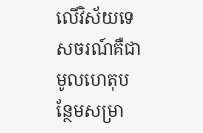លើវិស័យទេសចរណ៍គឺជាមូលហេតុបន្ថែមសម្រា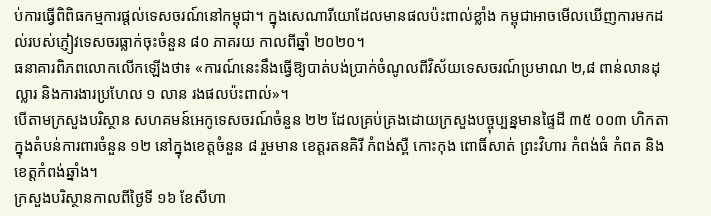ប់ការធ្វើពិពិធកម្មការផ្តល់ទេសចរណ៍នៅកម្ពុជា។ ក្នុងសេណារីយោដែលមានផលប៉ះពាល់ខ្លាំង កម្ពុជាអាចមើលឃើញការមកដល់របស់ភ្ញៀវទេសចរធ្លាក់ចុះចំនួន ៨០ ភាគរយ កាលពីឆ្នាំ ២០២០។
ធនាគារពិភពលោកលើកឡើងថា៖ «ការណ៍នេះនឹងធ្វើឱ្យបាត់បង់ប្រាក់ចំណូលពីវិស័យទេសចរណ៍ប្រមាណ ២,៨ ពាន់លានដុល្លារ និងការងារប្រហែល ១ លាន រងផលប៉ះពាល់»។
បើតាមក្រសួងបរិស្ថាន សហគមន៍អេកូទេសចរណ៍ចំនួន ២២ ដែលគ្រប់គ្រងដោយក្រសួងបច្ចុប្បន្នមានផ្ទៃដី ៣៥ ០០៣ ហិកតា ក្នុងតំបន់ការពារចំនួន ១២ នៅក្នុងខេត្តចំនួន ៨ រួមមាន ខេត្តរតនគិរី កំពង់ស្ពឺ កោះកុង ពោធិ៍សាត់ ព្រះវិហារ កំពង់ធំ កំពត និងខេត្តកំពង់ឆ្នាំង។
ក្រសួងបរិស្ថានកាលពីថ្ងៃទី ១៦ ខែសីហា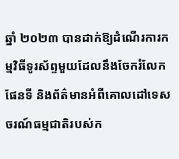ឆ្នាំ ២០២៣ បានដាក់ឱ្យដំណើរការកម្មវិធីទូរស័ព្ទមួយដែលនឹងចែករំលែកផែនទី និងព័ត៌មានអំពីគោលដៅទេសចរណ៍ធម្មជាតិរបស់ក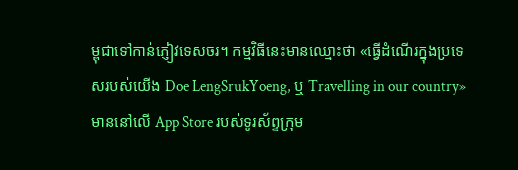ម្ពុជាទៅកាន់ភ្ញៀវទេសចរ។ កម្មវិធីនេះមានឈ្មោះថា «ធ្វើដំណើរក្នុងប្រទេសរបស់យើង Doe LengSrukYoeng, ឬ Travelling in our country» មាននៅលើ App Store របស់ទូរស័ព្ទក្រុម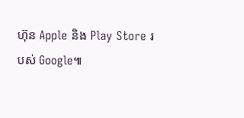ហ៊ុន Apple និង Play Store របស់ Google៕